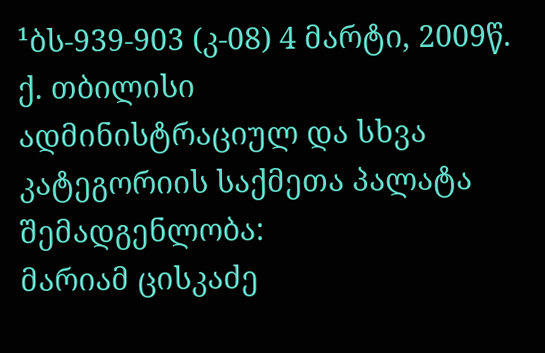¹ბს-939-903 (კ-08) 4 მარტი, 2009წ.
ქ. თბილისი
ადმინისტრაციულ და სხვა კატეგორიის საქმეთა პალატა
შემადგენლობა:
მარიამ ცისკაძე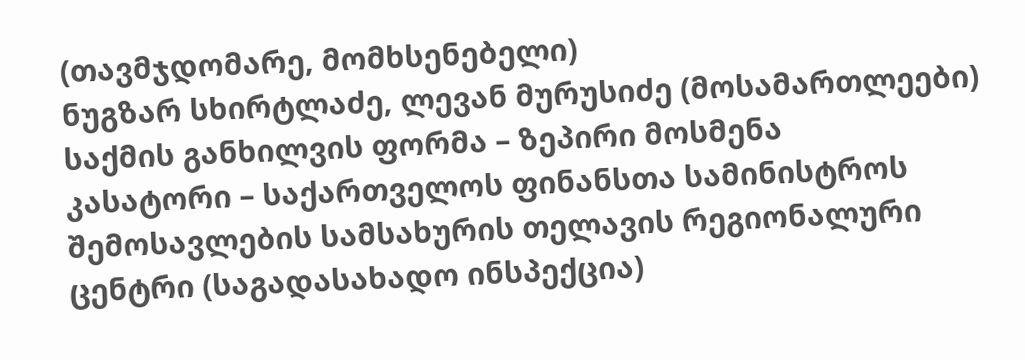(თავმჯდომარე, მომხსენებელი)
ნუგზარ სხირტლაძე, ლევან მურუსიძე (მოსამართლეები)
საქმის განხილვის ფორმა – ზეპირი მოსმენა
კასატორი – საქართველოს ფინანსთა სამინისტროს შემოსავლების სამსახურის თელავის რეგიონალური ცენტრი (საგადასახადო ინსპექცია)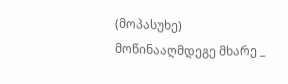(მოპასუხე)
მოწინააღმდეგე მხარე _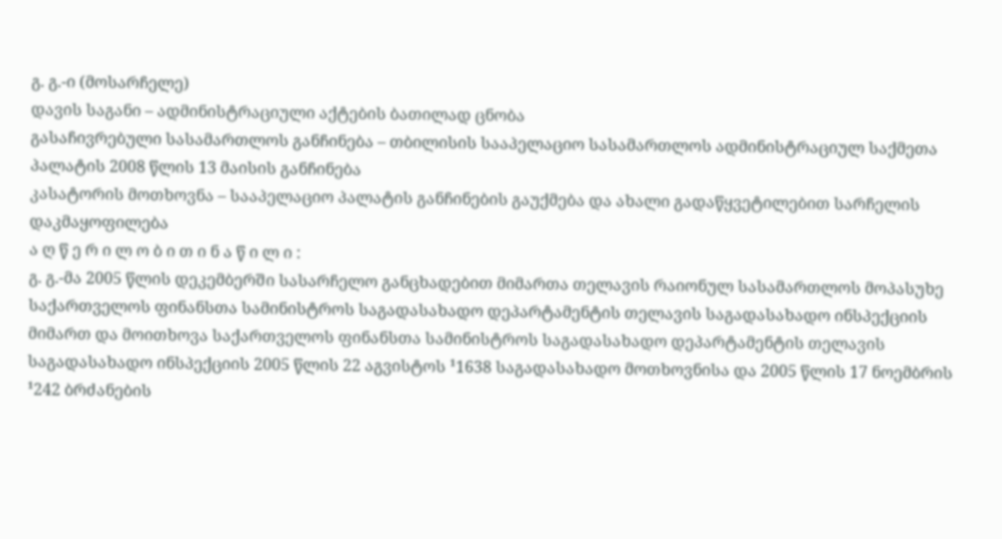გ. გ.-ი (მოსარჩელე)
დავის საგანი – ადმინისტრაციული აქტების ბათილად ცნობა
გასაჩივრებული სასამართლოს განჩინება – თბილისის სააპელაციო სასამართლოს ადმინისტრაციულ საქმეთა პალატის 2008 წლის 13 მაისის განჩინება
კასატორის მოთხოვნა – სააპელაციო პალატის განჩინების გაუქმება და ახალი გადაწყვეტილებით სარჩელის დაკმაყოფილება
ა ღ წ ე რ ი ლ ო ბ ი თ ი ნ ა წ ი ლ ი :
გ. გ.-მა 2005 წლის დეკემბერში სასარჩელო განცხადებით მიმართა თელავის რაიონულ სასამართლოს მოპასუხე საქართველოს ფინანსთა სამინისტროს საგადასახადო დეპარტამენტის თელავის საგადასახადო ინსპექციის მიმართ და მოითხოვა საქართველოს ფინანსთა სამინისტროს საგადასახადო დეპარტამენტის თელავის საგადასახადო ინსპექციის 2005 წლის 22 აგვისტოს ¹1638 საგადასახადო მოთხოვნისა და 2005 წლის 17 ნოემბრის ¹242 ბრძანების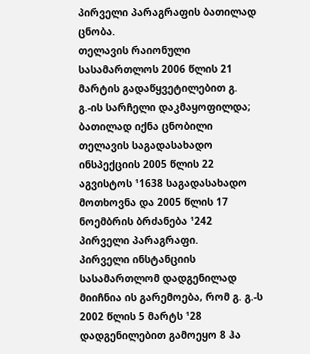პირველი პარაგრაფის ბათილად ცნობა.
თელავის რაიონული სასამართლოს 2006 წლის 21 მარტის გადაწყვეტილებით გ. გ.-ის სარჩელი დაკმაყოფილდა; ბათილად იქნა ცნობილი თელავის საგადასახადო ინსპექციის 2005 წლის 22 აგვისტოს ¹1638 საგადასახადო მოთხოვნა და 2005 წლის 17 ნოემბრის ბრძანება ¹242 პირველი პარაგრაფი.
პირველი ინსტანციის სასამართლომ დადგენილად მიიჩნია ის გარემოება, რომ გ. გ.-ს 2002 წლის 5 მარტს ¹28 დადგენილებით გამოეყო 8 ჰა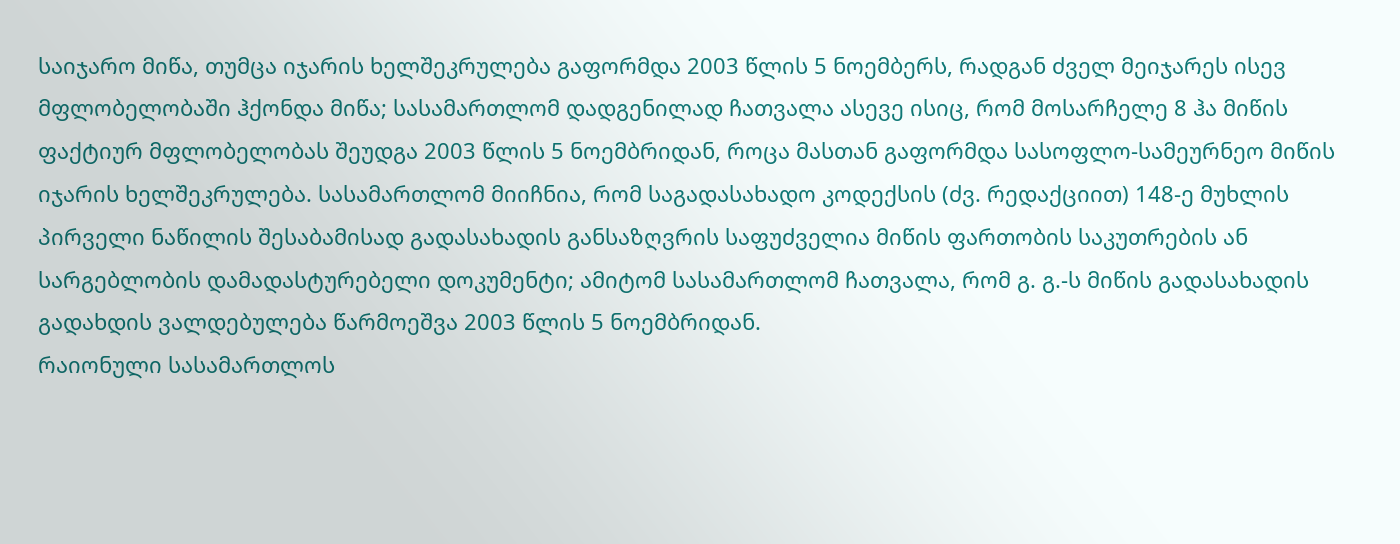საიჯარო მიწა, თუმცა იჯარის ხელშეკრულება გაფორმდა 2003 წლის 5 ნოემბერს, რადგან ძველ მეიჯარეს ისევ მფლობელობაში ჰქონდა მიწა; სასამართლომ დადგენილად ჩათვალა ასევე ისიც, რომ მოსარჩელე 8 ჰა მიწის ფაქტიურ მფლობელობას შეუდგა 2003 წლის 5 ნოემბრიდან, როცა მასთან გაფორმდა სასოფლო-სამეურნეო მიწის იჯარის ხელშეკრულება. სასამართლომ მიიჩნია, რომ საგადასახადო კოდექსის (ძვ. რედაქციით) 148-ე მუხლის პირველი ნაწილის შესაბამისად გადასახადის განსაზღვრის საფუძველია მიწის ფართობის საკუთრების ან სარგებლობის დამადასტურებელი დოკუმენტი; ამიტომ სასამართლომ ჩათვალა, რომ გ. გ.-ს მიწის გადასახადის გადახდის ვალდებულება წარმოეშვა 2003 წლის 5 ნოემბრიდან.
რაიონული სასამართლოს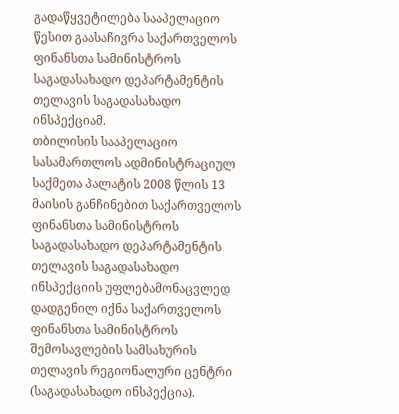გადაწყვეტილება სააპელაციო წესით გაასაჩივრა საქართველოს ფინანსთა სამინისტროს საგადასახადო დეპარტამენტის თელავის საგადასახადო ინსპექციამ.
თბილისის სააპელაციო სასამართლოს ადმინისტრაციულ საქმეთა პალატის 2008 წლის 13 მაისის განჩინებით საქართველოს ფინანსთა სამინისტროს საგადასახადო დეპარტამენტის თელავის საგადასახადო ინსპექციის უფლებამონაცვლედ დადგენილ იქნა საქართველოს ფინანსთა სამინისტროს შემოსავლების სამსახურის თელავის რეგიონალური ცენტრი (საგადასახადო ინსპექცია).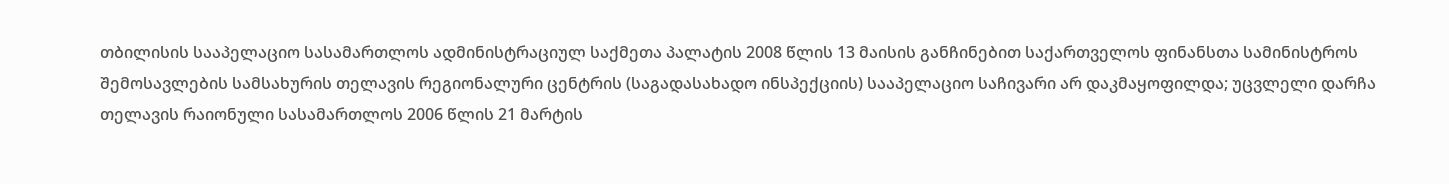თბილისის სააპელაციო სასამართლოს ადმინისტრაციულ საქმეთა პალატის 2008 წლის 13 მაისის განჩინებით საქართველოს ფინანსთა სამინისტროს შემოსავლების სამსახურის თელავის რეგიონალური ცენტრის (საგადასახადო ინსპექციის) სააპელაციო საჩივარი არ დაკმაყოფილდა; უცვლელი დარჩა თელავის რაიონული სასამართლოს 2006 წლის 21 მარტის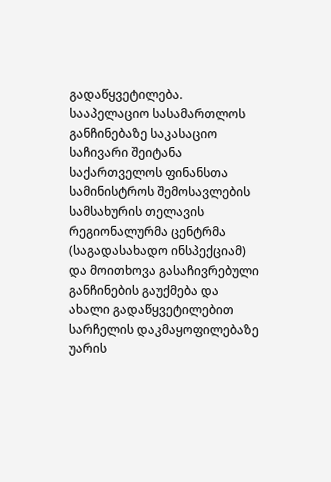გადაწყვეტილება.
სააპელაციო სასამართლოს განჩინებაზე საკასაციო საჩივარი შეიტანა საქართველოს ფინანსთა სამინისტროს შემოსავლების სამსახურის თელავის რეგიონალურმა ცენტრმა (საგადასახადო ინსპექციამ) და მოითხოვა გასაჩივრებული განჩინების გაუქმება და ახალი გადაწყვეტილებით სარჩელის დაკმაყოფილებაზე უარის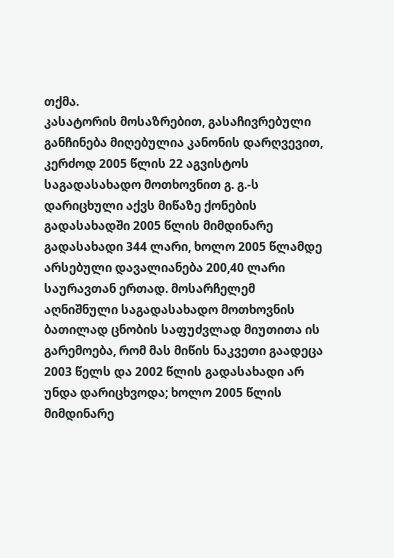თქმა.
კასატორის მოსაზრებით, გასაჩივრებული განჩინება მიღებულია კანონის დარღვევით, კერძოდ 2005 წლის 22 აგვისტოს საგადასახადო მოთხოვნით გ. გ.-ს დარიცხული აქვს მიწაზე ქონების გადასახადში 2005 წლის მიმდინარე გადასახადი 344 ლარი, ხოლო 2005 წლამდე არსებული დავალიანება 200,40 ლარი საურავთან ერთად. მოსარჩელემ აღნიშნული საგადასახადო მოთხოვნის ბათილად ცნობის საფუძვლად მიუთითა ის გარემოება, რომ მას მიწის ნაკვეთი გაადეცა 2003 წელს და 2002 წლის გადასახადი არ უნდა დარიცხვოდა; ხოლო 2005 წლის მიმდინარე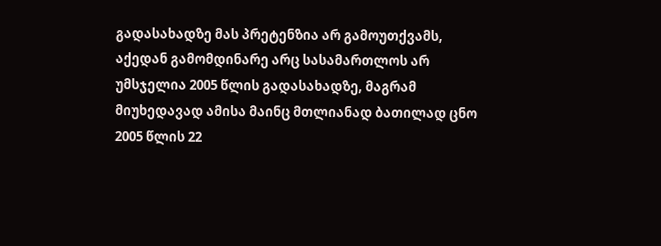გადასახადზე მას პრეტენზია არ გამოუთქვამს, აქედან გამომდინარე არც სასამართლოს არ უმსჯელია 2005 წლის გადასახადზე, მაგრამ მიუხედავად ამისა მაინც მთლიანად ბათილად ცნო 2005 წლის 22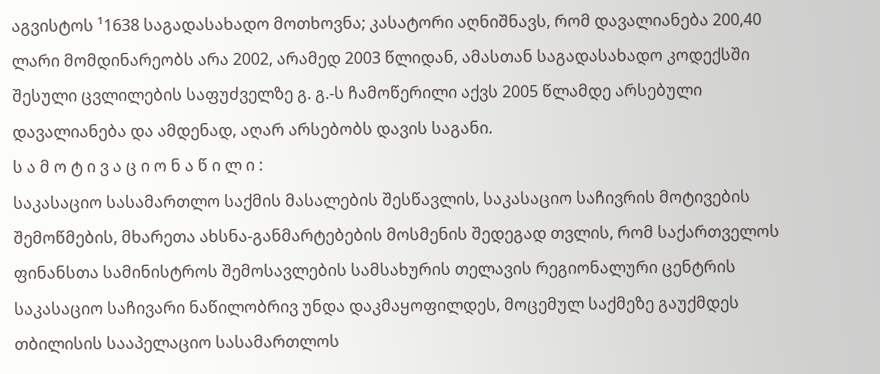აგვისტოს ¹1638 საგადასახადო მოთხოვნა; კასატორი აღნიშნავს, რომ დავალიანება 200,40 ლარი მომდინარეობს არა 2002, არამედ 2003 წლიდან, ამასთან საგადასახადო კოდექსში შესული ცვლილების საფუძველზე გ. გ.-ს ჩამოწერილი აქვს 2005 წლამდე არსებული დავალიანება და ამდენად, აღარ არსებობს დავის საგანი.
ს ა მ ო ტ ი ვ ა ც ი ო ნ ა წ ი ლ ი :
საკასაციო სასამართლო საქმის მასალების შესწავლის, საკასაციო საჩივრის მოტივების შემოწმების, მხარეთა ახსნა-განმარტებების მოსმენის შედეგად თვლის, რომ საქართველოს ფინანსთა სამინისტროს შემოსავლების სამსახურის თელავის რეგიონალური ცენტრის საკასაციო საჩივარი ნაწილობრივ უნდა დაკმაყოფილდეს, მოცემულ საქმეზე გაუქმდეს თბილისის სააპელაციო სასამართლოს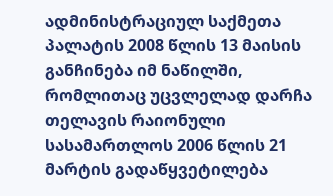ადმინისტრაციულ საქმეთა პალატის 2008 წლის 13 მაისის განჩინება იმ ნაწილში, რომლითაც უცვლელად დარჩა თელავის რაიონული სასამართლოს 2006 წლის 21 მარტის გადაწყვეტილება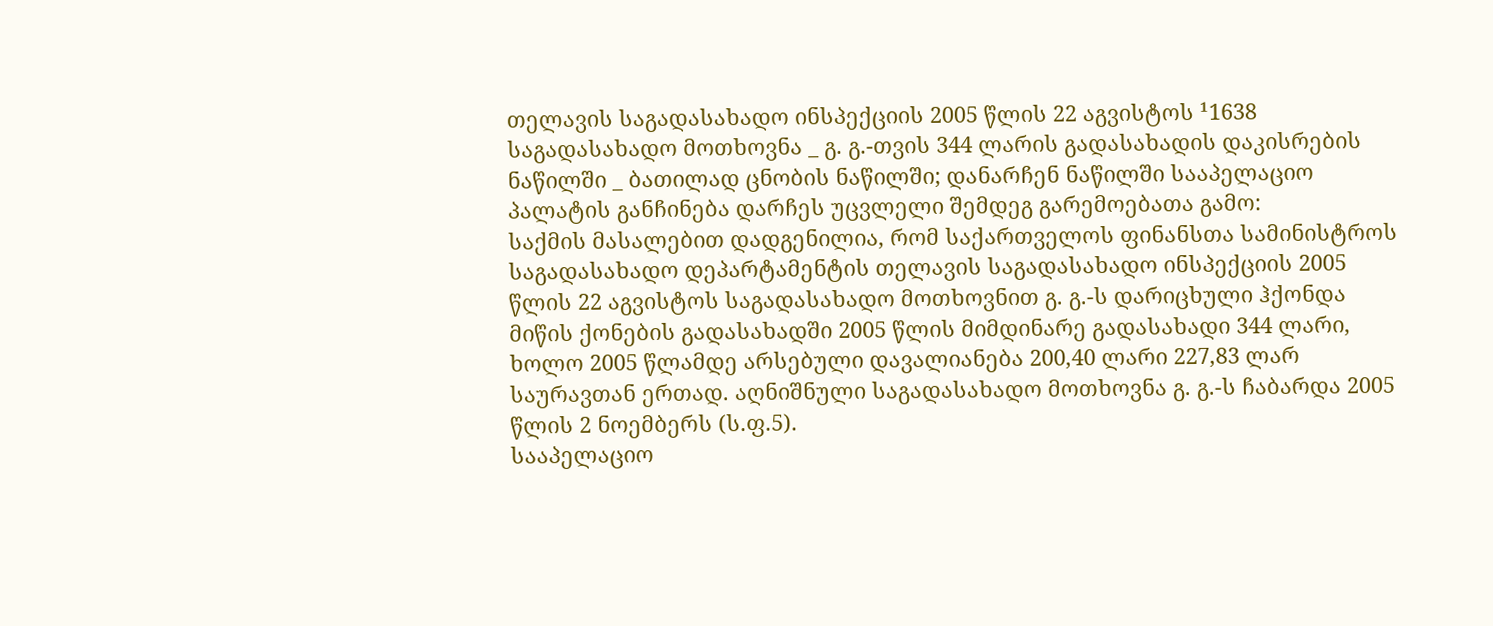თელავის საგადასახადო ინსპექციის 2005 წლის 22 აგვისტოს ¹1638 საგადასახადო მოთხოვნა _ გ. გ.-თვის 344 ლარის გადასახადის დაკისრების ნაწილში _ ბათილად ცნობის ნაწილში; დანარჩენ ნაწილში სააპელაციო პალატის განჩინება დარჩეს უცვლელი შემდეგ გარემოებათა გამო:
საქმის მასალებით დადგენილია, რომ საქართველოს ფინანსთა სამინისტროს საგადასახადო დეპარტამენტის თელავის საგადასახადო ინსპექციის 2005 წლის 22 აგვისტოს საგადასახადო მოთხოვნით გ. გ.-ს დარიცხული ჰქონდა მიწის ქონების გადასახადში 2005 წლის მიმდინარე გადასახადი 344 ლარი, ხოლო 2005 წლამდე არსებული დავალიანება 200,40 ლარი 227,83 ლარ საურავთან ერთად. აღნიშნული საგადასახადო მოთხოვნა გ. გ.-ს ჩაბარდა 2005 წლის 2 ნოემბერს (ს.ფ.5).
სააპელაციო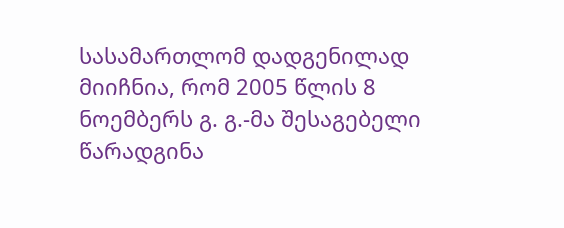სასამართლომ დადგენილად მიიჩნია, რომ 2005 წლის 8 ნოემბერს გ. გ.-მა შესაგებელი წარადგინა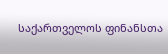საქართველოს ფინანსთა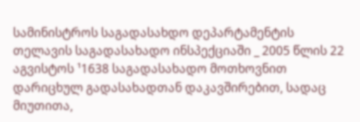სამინისტროს საგადასახდო დეპარტამენტის თელავის საგადასახადო ინსპექციაში _ 2005 წლის 22 აგვისტოს ¹1638 საგადასახადო მოთხოვნით დარიცხულ გადასახადთან დაკავშირებით, სადაც მიუთითა,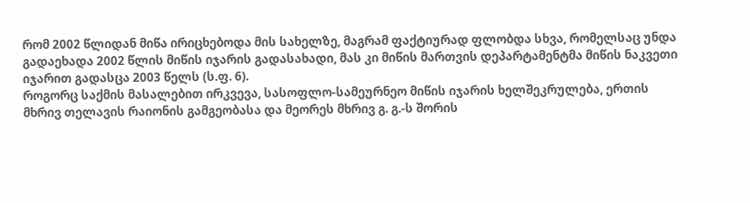რომ 2002 წლიდან მიწა ირიცხებოდა მის სახელზე, მაგრამ ფაქტიურად ფლობდა სხვა, რომელსაც უნდა გადაეხადა 2002 წლის მიწის იჯარის გადასახადი, მას კი მიწის მართვის დეპარტამენტმა მიწის ნაკვეთი იჯარით გადასცა 2003 წელს (ს.ფ. 6).
როგორც საქმის მასალებით ირკვევა, სასოფლო-სამეურნეო მიწის იჯარის ხელშეკრულება, ერთის მხრივ თელავის რაიონის გამგეობასა და მეორეს მხრივ გ. გ.-ს შორის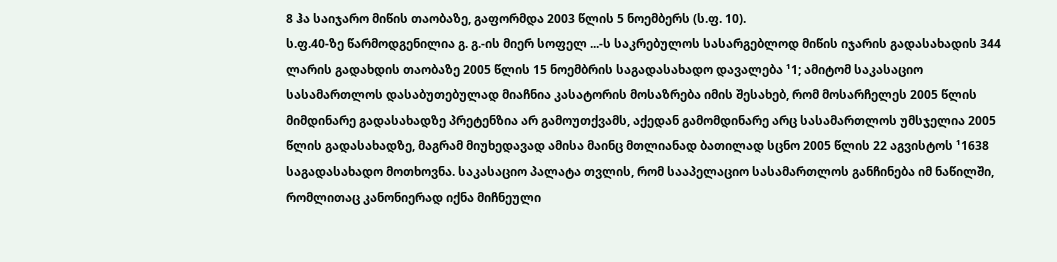8 ჰა საიჯარო მიწის თაობაზე, გაფორმდა 2003 წლის 5 ნოემბერს (ს.ფ. 10).
ს.ფ.40-ზე წარმოდგენილია გ. გ.-ის მიერ სოფელ ...-ს საკრებულოს სასარგებლოდ მიწის იჯარის გადასახადის 344 ლარის გადახდის თაობაზე 2005 წლის 15 ნოემბრის საგადასახადო დავალება ¹1; ამიტომ საკასაციო სასამართლოს დასაბუთებულად მიაჩნია კასატორის მოსაზრება იმის შესახებ, რომ მოსარჩელეს 2005 წლის მიმდინარე გადასახადზე პრეტენზია არ გამოუთქვამს, აქედან გამომდინარე არც სასამართლოს უმსჯელია 2005 წლის გადასახადზე, მაგრამ მიუხედავად ამისა მაინც მთლიანად ბათილად სცნო 2005 წლის 22 აგვისტოს ¹1638 საგადასახადო მოთხოვნა. საკასაციო პალატა თვლის, რომ სააპელაციო სასამართლოს განჩინება იმ ნაწილში, რომლითაც კანონიერად იქნა მიჩნეული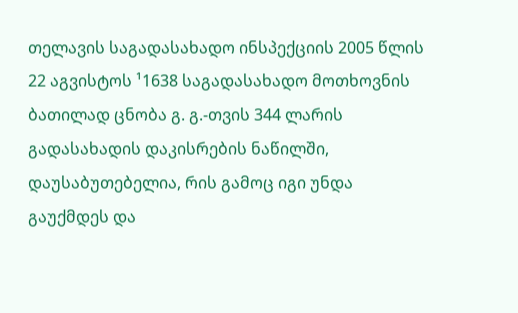თელავის საგადასახადო ინსპექციის 2005 წლის 22 აგვისტოს ¹1638 საგადასახადო მოთხოვნის ბათილად ცნობა გ. გ.-თვის 344 ლარის გადასახადის დაკისრების ნაწილში, დაუსაბუთებელია, რის გამოც იგი უნდა გაუქმდეს და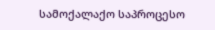სამოქალაქო საპროცესო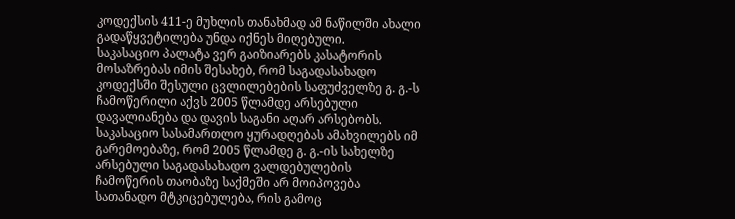კოდექსის 411-ე მუხლის თანახმად ამ ნაწილში ახალი გადაწყვეტილება უნდა იქნეს მიღებული.
საკასაციო პალატა ვერ გაიზიარებს კასატორის მოსაზრებას იმის შესახებ, რომ საგადასახადო კოდექსში შესული ცვლილებების საფუძველზე გ. გ.-ს ჩამოწერილი აქვს 2005 წლამდე არსებული დავალიანება და დავის საგანი აღარ არსებობს.
საკასაციო სასამართლო ყურადღებას ამახვილებს იმ გარემოებაზე, რომ 2005 წლამდე გ. გ.-ის სახელზე არსებული საგადასახადო ვალდებულების ჩამოწერის თაობაზე საქმეში არ მოიპოვება სათანადო მტკიცებულება, რის გამოც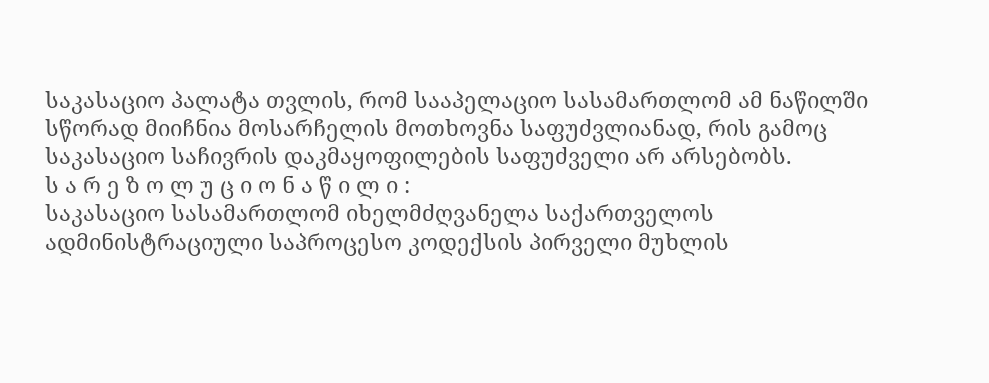საკასაციო პალატა თვლის, რომ სააპელაციო სასამართლომ ამ ნაწილში სწორად მიიჩნია მოსარჩელის მოთხოვნა საფუძვლიანად, რის გამოც საკასაციო საჩივრის დაკმაყოფილების საფუძველი არ არსებობს.
ს ა რ ე ზ ო ლ უ ც ი ო ნ ა წ ი ლ ი :
საკასაციო სასამართლომ იხელმძღვანელა საქართველოს ადმინისტრაციული საპროცესო კოდექსის პირველი მუხლის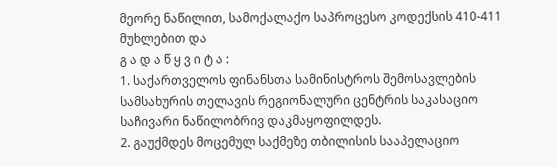მეორე ნაწილით, სამოქალაქო საპროცესო კოდექსის 410-411 მუხლებით და
გ ა დ ა წ ყ ვ ი ტ ა :
1. საქართველოს ფინანსთა სამინისტროს შემოსავლების სამსახურის თელავის რეგიონალური ცენტრის საკასაციო საჩივარი ნაწილობრივ დაკმაყოფილდეს.
2. გაუქმდეს მოცემულ საქმეზე თბილისის სააპელაციო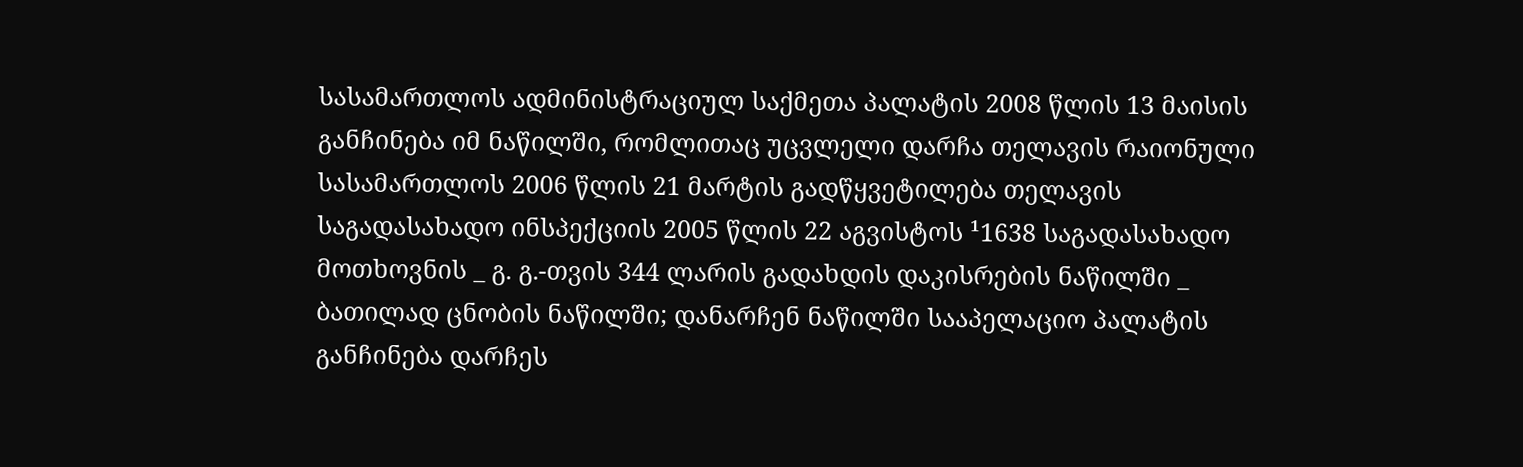სასამართლოს ადმინისტრაციულ საქმეთა პალატის 2008 წლის 13 მაისის განჩინება იმ ნაწილში, რომლითაც უცვლელი დარჩა თელავის რაიონული სასამართლოს 2006 წლის 21 მარტის გადწყვეტილება თელავის საგადასახადო ინსპექციის 2005 წლის 22 აგვისტოს ¹1638 საგადასახადო მოთხოვნის _ გ. გ.-თვის 344 ლარის გადახდის დაკისრების ნაწილში _ ბათილად ცნობის ნაწილში; დანარჩენ ნაწილში სააპელაციო პალატის განჩინება დარჩეს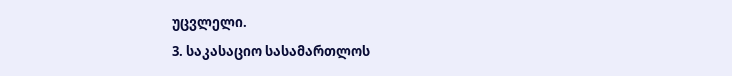უცვლელი.
3. საკასაციო სასამართლოს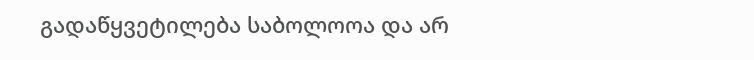გადაწყვეტილება საბოლოოა და არ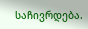საჩივრდება.